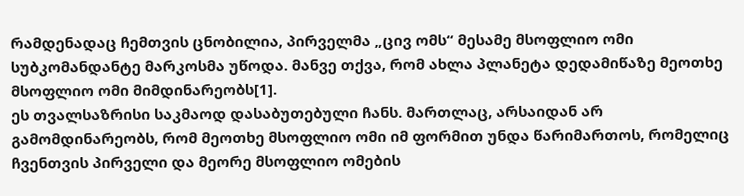რამდენადაც ჩემთვის ცნობილია, პირველმა „ცივ ომს“ მესამე მსოფლიო ომი სუბკომანდანტე მარკოსმა უწოდა. მანვე თქვა, რომ ახლა პლანეტა დედამიწაზე მეოთხე მსოფლიო ომი მიმდინარეობს[1].
ეს თვალსაზრისი საკმაოდ დასაბუთებული ჩანს. მართლაც, არსაიდან არ გამომდინარეობს, რომ მეოთხე მსოფლიო ომი იმ ფორმით უნდა წარიმართოს, რომელიც ჩვენთვის პირველი და მეორე მსოფლიო ომების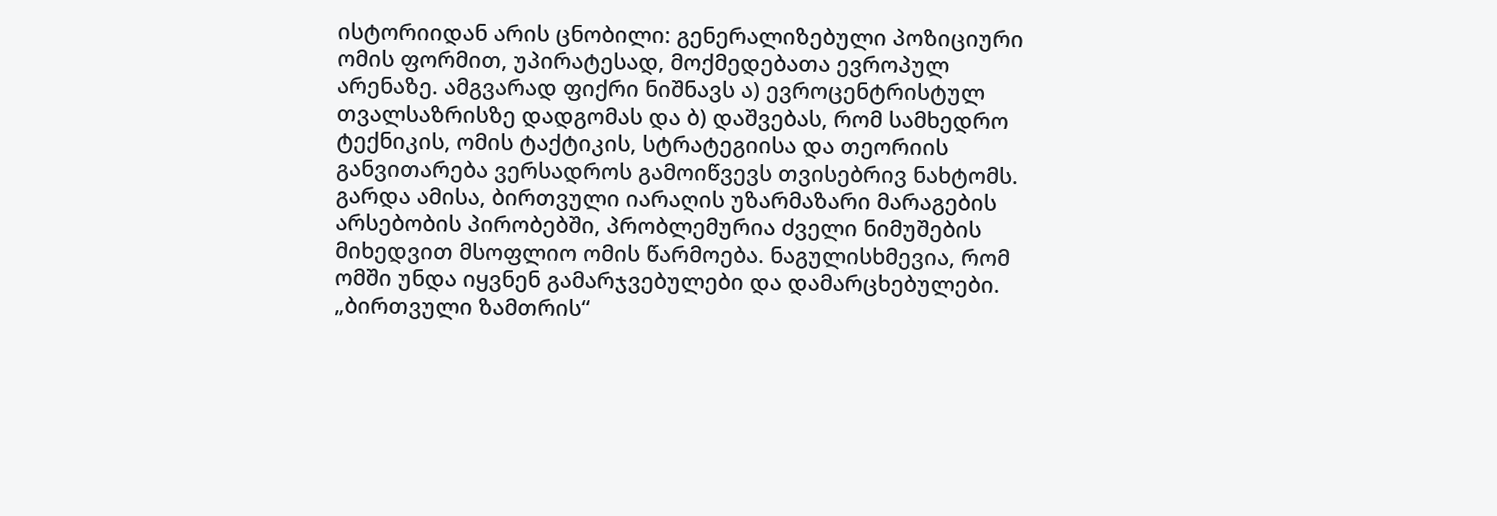ისტორიიდან არის ცნობილი: გენერალიზებული პოზიციური ომის ფორმით, უპირატესად, მოქმედებათა ევროპულ არენაზე. ამგვარად ფიქრი ნიშნავს ა) ევროცენტრისტულ თვალსაზრისზე დადგომას და ბ) დაშვებას, რომ სამხედრო ტექნიკის, ომის ტაქტიკის, სტრატეგიისა და თეორიის განვითარება ვერსადროს გამოიწვევს თვისებრივ ნახტომს.
გარდა ამისა, ბირთვული იარაღის უზარმაზარი მარაგების არსებობის პირობებში, პრობლემურია ძველი ნიმუშების მიხედვით მსოფლიო ომის წარმოება. ნაგულისხმევია, რომ ომში უნდა იყვნენ გამარჯვებულები და დამარცხებულები. „ბირთვული ზამთრის“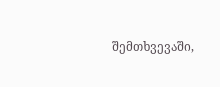შემთხვევაში,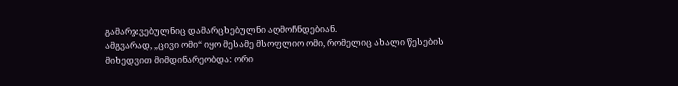გამარჯვებულნიც დამარცხებულნი აღმოჩნდებიან.
ამგვარად, „ცივი ომი“ იყო მესამე მსოფლიო ომი, რომელიც ახალი წესების მიხედვით მიმდინარეობდა: ორი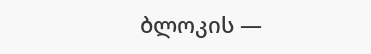ბლოკის —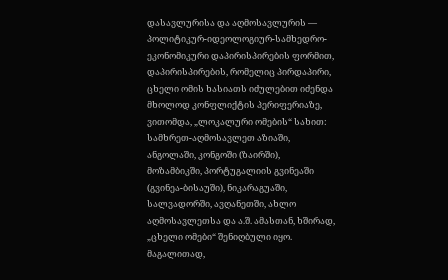დასავლურისა და აღმოსავლურის — პოლიტიკურ-იდეოლოგიურ-სამხედრო-ეკონომიკური დაპირისპირების ფორმით, დაპირისპირების, რომელიც პირდაპირი, ცხელი ომის ხასიათს იძულებით იძენდა მხოლოდ კონფლიქტის პერიფერიაზე, ვითომდა, „ლოკალური ომების“ სახით: სამხრეთ-აღმოსავლეთ აზიაში, ანგოლაში, კონგოში (ზაირში), მოზამბიკში, პორტუგალიის გვინეაში (გვინეა-ბისაუში), ნიკარაგუაში, სალვადორში, ავღანეთში, ახლო აღმოსავლეთსა და ა.შ. ამასთან, ხშირად, „ცხელი ომები“ შენიღბული იყო. მაგალითად,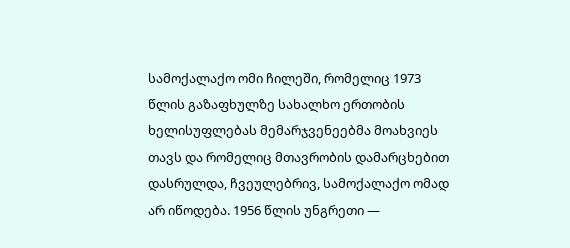სამოქალაქო ომი ჩილეში, რომელიც 1973 წლის გაზაფხულზე სახალხო ერთობის ხელისუფლებას მემარჯვენეებმა მოახვიეს თავს და რომელიც მთავრობის დამარცხებით დასრულდა, ჩვეულებრივ, სამოქალაქო ომად არ იწოდება. 1956 წლის უნგრეთი —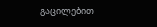გაცილებით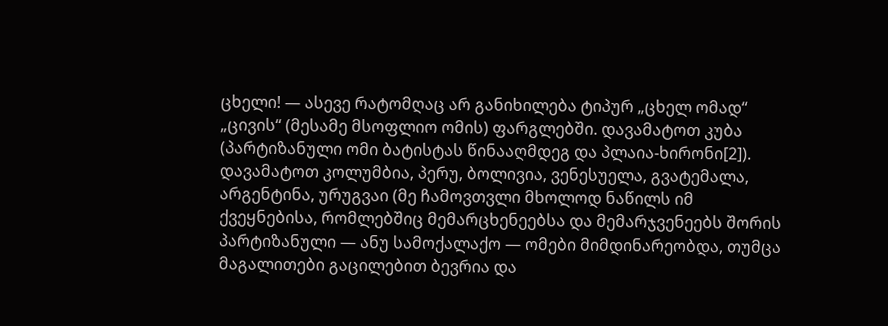ცხელი! — ასევე რატომღაც არ განიხილება ტიპურ „ცხელ ომად“ „ცივის“ (მესამე მსოფლიო ომის) ფარგლებში. დავამატოთ კუბა (პარტიზანული ომი ბატისტას წინააღმდეგ და პლაია-ხირონი[2]). დავამატოთ კოლუმბია, პერუ, ბოლივია, ვენესუელა, გვატემალა, არგენტინა, ურუგვაი (მე ჩამოვთვლი მხოლოდ ნაწილს იმ ქვეყნებისა, რომლებშიც მემარცხენეებსა და მემარჯვენეებს შორის პარტიზანული — ანუ სამოქალაქო — ომები მიმდინარეობდა, თუმცა მაგალითები გაცილებით ბევრია და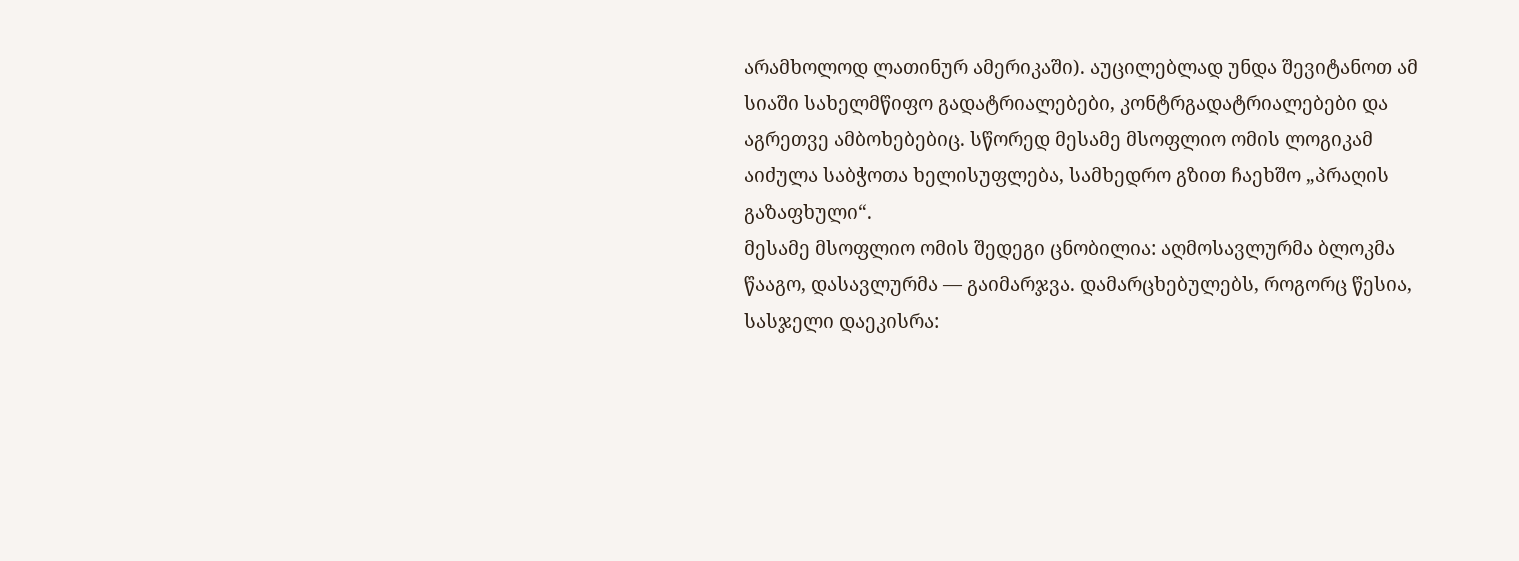არამხოლოდ ლათინურ ამერიკაში). აუცილებლად უნდა შევიტანოთ ამ სიაში სახელმწიფო გადატრიალებები, კონტრგადატრიალებები და აგრეთვე ამბოხებებიც. სწორედ მესამე მსოფლიო ომის ლოგიკამ აიძულა საბჭოთა ხელისუფლება, სამხედრო გზით ჩაეხშო „პრაღის გაზაფხული“.
მესამე მსოფლიო ომის შედეგი ცნობილია: აღმოსავლურმა ბლოკმა წააგო, დასავლურმა — გაიმარჯვა. დამარცხებულებს, როგორც წესია, სასჯელი დაეკისრა: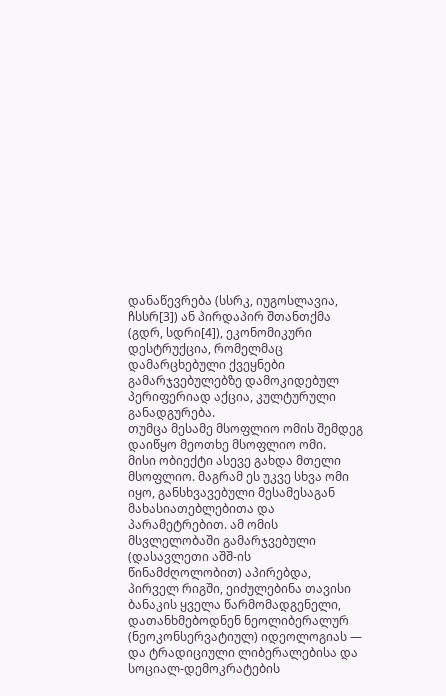დანაწევრება (სსრკ, იუგოსლავია, ჩსსრ[3]) ან პირდაპირ შთანთქმა (გდრ, სდრი[4]), ეკონომიკური დესტრუქცია, რომელმაც დამარცხებული ქვეყნები გამარჯვებულებზე დამოკიდებულ პერიფერიად აქცია, კულტურული განადგურება.
თუმცა მესამე მსოფლიო ომის შემდეგ დაიწყო მეოთხე მსოფლიო ომი.
მისი ობიექტი ასევე გახდა მთელი მსოფლიო. მაგრამ ეს უკვე სხვა ომი იყო, განსხვავებული მესამესაგან მახასიათებლებითა და პარამეტრებით. ამ ომის მსვლელობაში გამარჯვებული (დასავლეთი აშშ-ის წინამძღოლობით) აპირებდა, პირველ რიგში, ეიძულებინა თავისი ბანაკის ყველა წარმომადგენელი, დათანხმებოდნენ ნეოლიბერალურ (ნეოკონსერვატიულ) იდეოლოგიას — და ტრადიციული ლიბერალებისა და სოციალ-დემოკრატების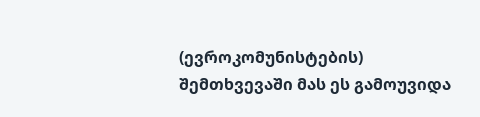(ევროკომუნისტების) შემთხვევაში მას ეს გამოუვიდა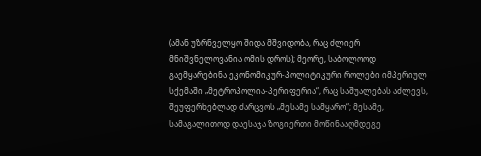(ამან უზრნველყო შიდა მშვიდობა, რაც ძლიერ მნიშვნელოვანია ომის დროს); მეორე, საბოლოოდ გაემყარებინა ეკონომიკურ-პოლიტიკური როლები იმპერიულ სქემაში „მეტროპოლია-პერიფერია“, რაც საშუალებას აძლევს, შეუფერხებლად ძარცვოს „მესამე სამყარო“; მესამე, სამაგალითოდ დაესაჯა ზოგიერთი მოწინააღმდეგე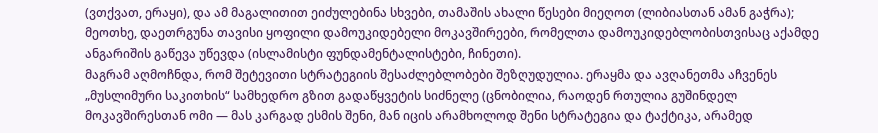(ვთქვათ, ერაყი), და ამ მაგალითით ეიძულებინა სხვები, თამაშის ახალი წესები მიეღოთ (ლიბიასთან ამან გაჭრა); მეოთხე, დაეთრგუნა თავისი ყოფილი დამოუკიდებელი მოკავშირეები, რომელთა დამოუკიდებლობისთვისაც აქამდე ანგარიშის გაწევა უწევდა (ისლამისტი ფუნდამენტალისტები, ჩინეთი).
მაგრამ აღმოჩნდა, რომ შეტევითი სტრატეგიის შესაძლებლობები შეზღუდულია. ერაყმა და ავღანეთმა აჩვენეს „მუსლიმური საკითხის“ სამხედრო გზით გადაწყვეტის სიძნელე (ცნობილია, რაოდენ რთულია გუშინდელ მოკავშირესთან ომი — მას კარგად ესმის შენი, მან იცის არამხოლოდ შენი სტრატეგია და ტაქტიკა, არამედ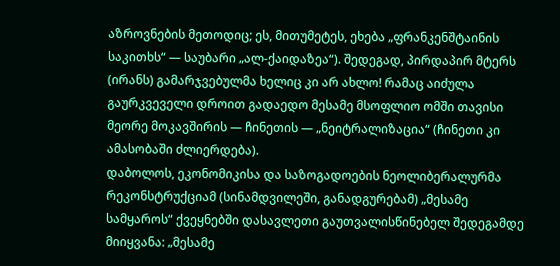აზროვნების მეთოდიც; ეს, მითუმეტეს, ეხება „ფრანკენშტაინის საკითხს“ — საუბარი „ალ-ქაიდაზეა“). შედეგად, პირდაპირ მტერს (ირანს) გამარჯვებულმა ხელიც კი არ ახლო! რამაც აიძულა გაურკვეველი დროით გადაედო მესამე მსოფლიო ომში თავისი მეორე მოკავშირის — ჩინეთის — „ნეიტრალიზაცია“ (ჩინეთი კი ამასობაში ძლიერდება).
დაბოლოს, ეკონომიკისა და საზოგადოების ნეოლიბერალურმა რეკონსტრუქციამ (სინამდვილეში, განადგურებამ) „მესამე სამყაროს“ ქვეყნებში დასავლეთი გაუთვალისწინებელ შედეგამდე მიიყვანა: „მესამე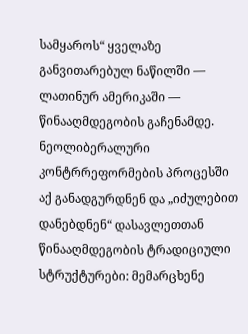სამყაროს“ ყველაზე განვითარებულ ნაწილში — ლათინურ ამერიკაში — წინააღმდეგობის გაჩენამდე. ნეოლიბერალური კონტრრეფორმების პროცესში აქ განადგურდნენ და „იძულებით დანებდნენ“ დასავლეთთან წინააღმდეგობის ტრადიციული სტრუქტურები: მემარცხენე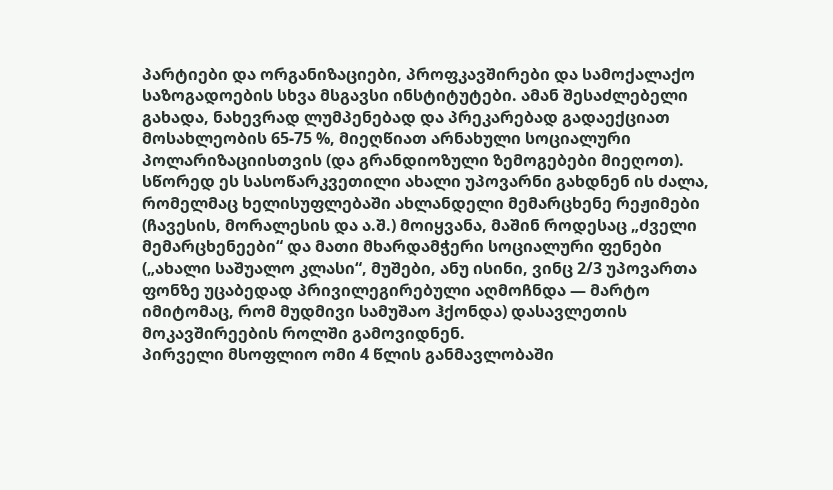პარტიები და ორგანიზაციები, პროფკავშირები და სამოქალაქო საზოგადოების სხვა მსგავსი ინსტიტუტები. ამან შესაძლებელი გახადა, ნახევრად ლუმპენებად და პრეკარებად გადაექციათ მოსახლეობის 65-75 %, მიეღწიათ არნახული სოციალური პოლარიზაციისთვის (და გრანდიოზული ზემოგებები მიეღოთ). სწორედ ეს სასოწარკვეთილი ახალი უპოვარნი გახდნენ ის ძალა, რომელმაც ხელისუფლებაში ახლანდელი მემარცხენე რეჟიმები (ჩავესის, მორალესის და ა.შ.) მოიყვანა, მაშინ როდესაც „ძველი მემარცხენეები“ და მათი მხარდამჭერი სოციალური ფენები („ახალი საშუალო კლასი“, მუშები, ანუ ისინი, ვინც 2/3 უპოვართა ფონზე უცაბედად პრივილეგირებული აღმოჩნდა — მარტო იმიტომაც, რომ მუდმივი სამუშაო ჰქონდა) დასავლეთის მოკავშირეების როლში გამოვიდნენ.
პირველი მსოფლიო ომი 4 წლის განმავლობაში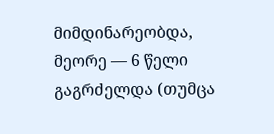მიმდინარეობდა, მეორე — 6 წელი გაგრძელდა (თუმცა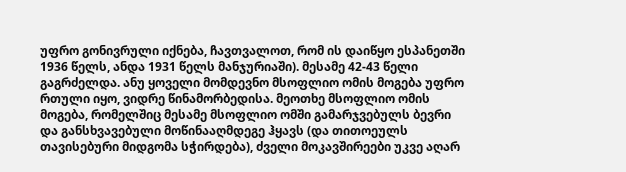უფრო გონივრული იქნება, ჩავთვალოთ, რომ ის დაიწყო ესპანეთში 1936 წელს, ანდა 1931 წელს მანჯურიაში). მესამე 42-43 წელი გაგრძელდა. ანუ ყოველი მომდევნო მსოფლიო ომის მოგება უფრო რთული იყო, ვიდრე წინამორბედისა. მეოთხე მსოფლიო ომის მოგება, რომელშიც მესამე მსოფლიო ომში გამარჯვებულს ბევრი და განსხვავებული მოწინააღმდეგე ჰყავს (და თითოეულს თავისებური მიდგომა სჭირდება), ძველი მოკავშირეები უკვე აღარ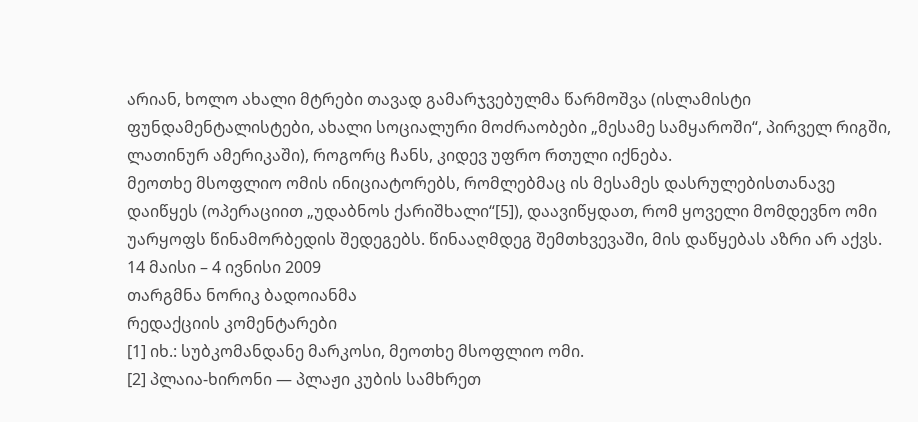არიან, ხოლო ახალი მტრები თავად გამარჯვებულმა წარმოშვა (ისლამისტი ფუნდამენტალისტები, ახალი სოციალური მოძრაობები „მესამე სამყაროში“, პირველ რიგში, ლათინურ ამერიკაში), როგორც ჩანს, კიდევ უფრო რთული იქნება.
მეოთხე მსოფლიო ომის ინიციატორებს, რომლებმაც ის მესამეს დასრულებისთანავე დაიწყეს (ოპერაციით „უდაბნოს ქარიშხალი“[5]), დაავიწყდათ, რომ ყოველი მომდევნო ომი უარყოფს წინამორბედის შედეგებს. წინააღმდეგ შემთხვევაში, მის დაწყებას აზრი არ აქვს.
14 მაისი – 4 ივნისი 2009
თარგმნა ნორიკ ბადოიანმა
რედაქციის კომენტარები
[1] იხ.: სუბკომანდანე მარკოსი, მეოთხე მსოფლიო ომი.
[2] პლაია-ხირონი — პლაჟი კუბის სამხრეთ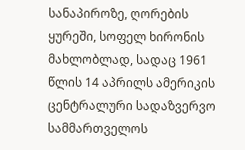სანაპიროზე, ღორების ყურეში, სოფელ ხირონის მახლობლად, სადაც 1961 წლის 14 აპრილს ამერიკის ცენტრალური სადაზვერვო სამმართველოს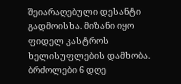შეიარაღებული დესანტი გადმოისხა. მიზანი იყო ფიდელ კასტროს ხელისუფლების დამხობა. ბრძოლები 6 დღე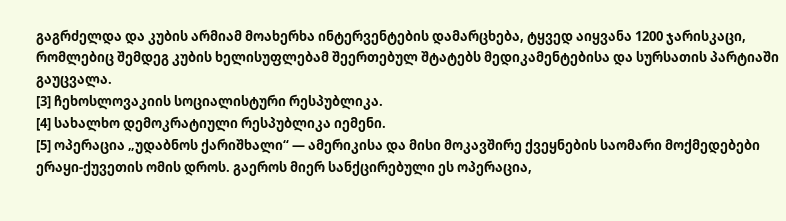გაგრძელდა და კუბის არმიამ მოახერხა ინტერვენტების დამარცხება, ტყვედ აიყვანა 1200 ჯარისკაცი, რომლებიც შემდეგ კუბის ხელისუფლებამ შეერთებულ შტატებს მედიკამენტებისა და სურსათის პარტიაში გაუცვალა.
[3] ჩეხოსლოვაკიის სოციალისტური რესპუბლიკა.
[4] სახალხო დემოკრატიული რესპუბლიკა იემენი.
[5] ოპერაცია „უდაბნოს ქარიშხალი“ — ამერიკისა და მისი მოკავშირე ქვეყნების საომარი მოქმედებები ერაყი-ქუვეთის ომის დროს. გაეროს მიერ სანქცირებული ეს ოპერაცია,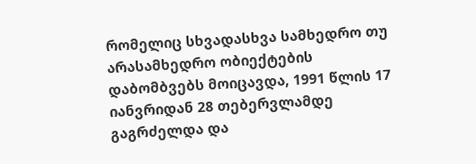რომელიც სხვადასხვა სამხედრო თუ არასამხედრო ობიექტების დაბომბვებს მოიცავდა, 1991 წლის 17 იანვრიდან 28 თებერვლამდე გაგრძელდა და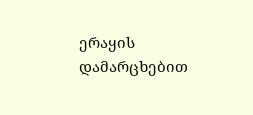ერაყის დამარცხებით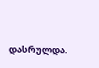დასრულდა.